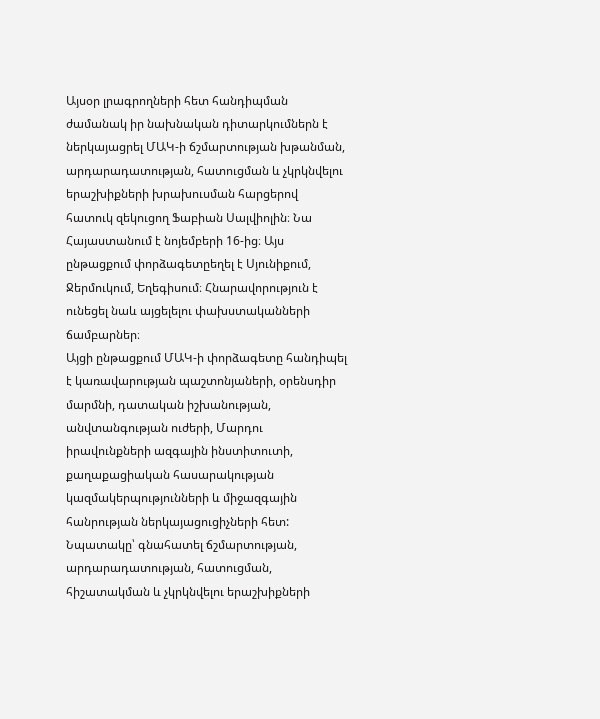Այսօր լրագրողների հետ հանդիպման ժամանակ իր նախնական դիտարկումներն է ներկայացրել ՄԱԿ-ի ճշմարտության խթանման, արդարադատության, հատուցման և չկրկնվելու երաշխիքների խրախուսման հարցերով հատուկ զեկուցող Ֆաբիան Սալվիոլին։ Նա Հայաստանում է նոյեմբերի 16-ից։ Այս ընթացքում փորձագետըեղել է Սյունիքում, Ջերմուկում, Եղեգիսում։ Հնարավորություն է ունեցել նաև այցելելու փախստականների ճամբարներ։
Այցի ընթացքում ՄԱԿ-ի փորձագետը հանդիպել է կառավարության պաշտոնյաների, օրենսդիր մարմնի, դատական իշխանության, անվտանգության ուժերի, Մարդու իրավունքների ազգային ինստիտուտի, քաղաքացիական հասարակության կազմակերպությունների և միջազգային հանրության ներկայացուցիչների հետ: Նպատակը՝ գնահատել ճշմարտության, արդարադատության, հատուցման, հիշատակման և չկրկնվելու երաշխիքների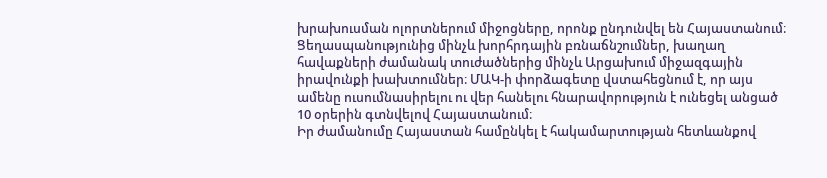խրախուսման ոլորտներում միջոցները, որոնք ընդունվել են Հայաստանում։
Ցեղասպանությունից մինչև խորհրդային բռնաճնշումներ, խաղաղ հավաքների ժամանակ տուժածներից մինչև Արցախում միջազգային իրավունքի խախտումներ։ ՄԱԿ-ի փորձագետը վստահեցնում է, որ այս ամենը ուսումնասիրելու ու վեր հանելու հնարավորություն է ունեցել անցած 10 օրերին գտնվելով Հայաստանում։
Իր ժամանումը Հայաստան համընկել է հակամարտության հետևանքով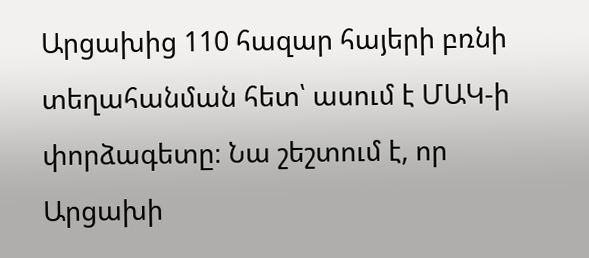Արցախից 110 հազար հայերի բռնի տեղահանման հետ՝ ասում է ՄԱԿ-ի փորձագետը։ Նա շեշտում է, որ Արցախի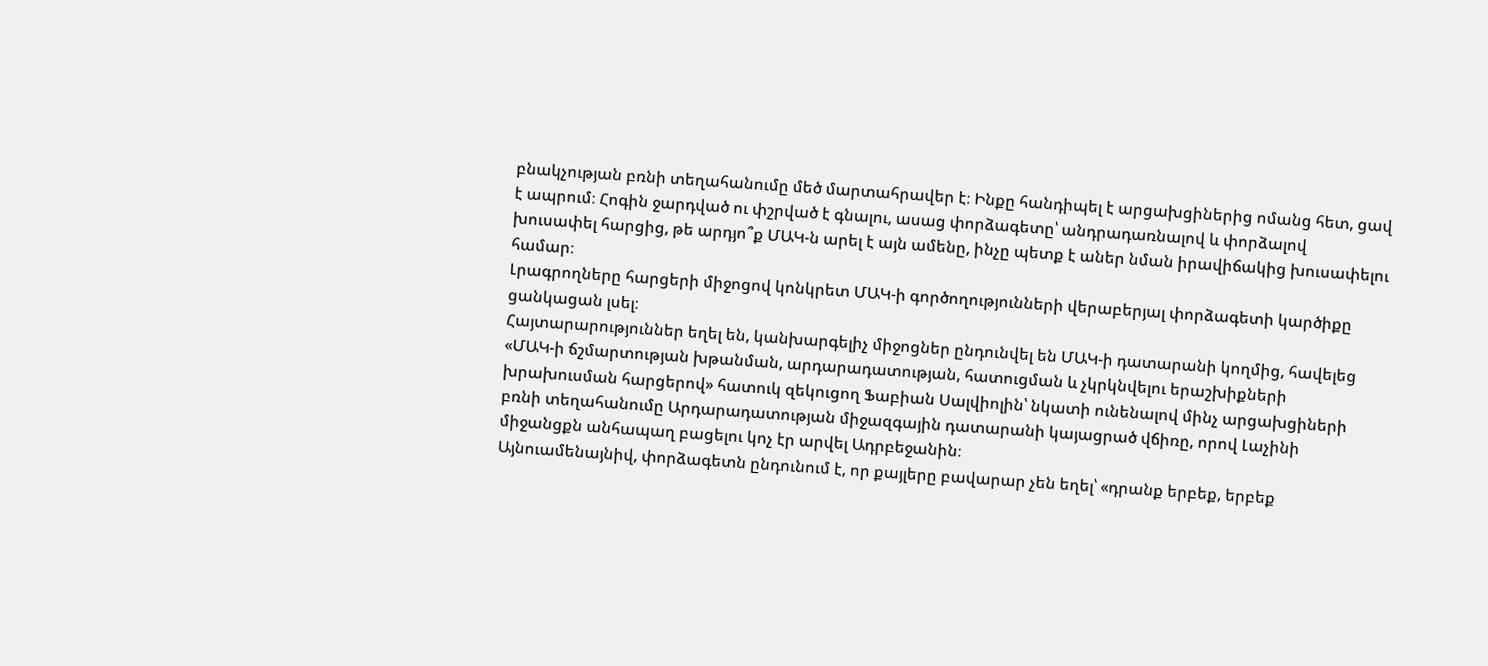բնակչության բռնի տեղահանումը մեծ մարտահրավեր է։ Ինքը հանդիպել է արցախցիներից ոմանց հետ, ցավ է ապրում։ Հոգին ջարդված ու փշրված է գնալու, ասաց փորձագետը՝ անդրադառնալով և փորձալով խուսափել հարցից, թե արդյո՞ք ՄԱԿ-ն արել է այն ամենը, ինչը պետք է աներ նման իրավիճակից խուսափելու համար։
Լրագրողները հարցերի միջոցով կոնկրետ ՄԱԿ-ի գործողությունների վերաբերյալ փորձագետի կարծիքը ցանկացան լսել։
Հայտարարություններ եղել են, կանխարգելիչ միջոցներ ընդունվել են ՄԱԿ-ի դատարանի կողմից, հավելեց «ՄԱԿ-ի ճշմարտության խթանման, արդարադատության, հատուցման և չկրկնվելու երաշխիքների խրախուսման հարցերով» հատուկ զեկուցող Ֆաբիան Սալվիոլին՝ նկատի ունենալով մինչ արցախցիների բռնի տեղահանումը Արդարադատության միջազգային դատարանի կայացրած վճիռը, որով Լաչինի միջանցքն անհապաղ բացելու կոչ էր արվել Ադրբեջանին։
Այնուամենայնիվ, փորձագետն ընդունում է, որ քայլերը բավարար չեն եղել՝ «դրանք երբեք, երբեք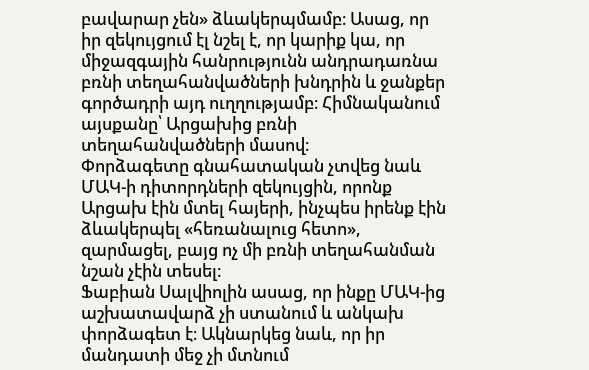բավարար չեն» ձևակերպմամբ։ Ասաց, որ իր զեկույցում էլ նշել է, որ կարիք կա, որ միջազգային հանրությունն անդրադառնա բռնի տեղահանվածների խնդրին և ջանքեր գործադրի այդ ուղղությամբ։ Հիմնականում այսքանը՝ Արցախից բռնի տեղահանվածների մասով։
Փորձագետը գնահատական չտվեց նաև ՄԱԿ-ի դիտորդների զեկույցին, որոնք Արցախ էին մտել հայերի, ինչպես իրենք էին ձևակերպել «հեռանալուց հետո», զարմացել, բայց ոչ մի բռնի տեղահանման նշան չէին տեսել։
Ֆաբիան Սալվիոլին ասաց, որ ինքը ՄԱԿ-ից աշխատավարձ չի ստանում և անկախ փորձագետ է։ Ակնարկեց նաև, որ իր մանդատի մեջ չի մտնում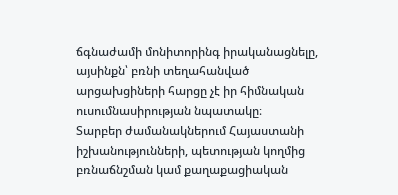ճգնաժամի մոնիտորինգ իրականացնելը, այսինքն՝ բռնի տեղահանված արցախցիների հարցը չէ իր հիմնական ուսումնասիրության նպատակը։
Տարբեր ժամանակներում Հայաստանի իշխանությունների, պետության կողմից բռնաճնշման կամ քաղաքացիական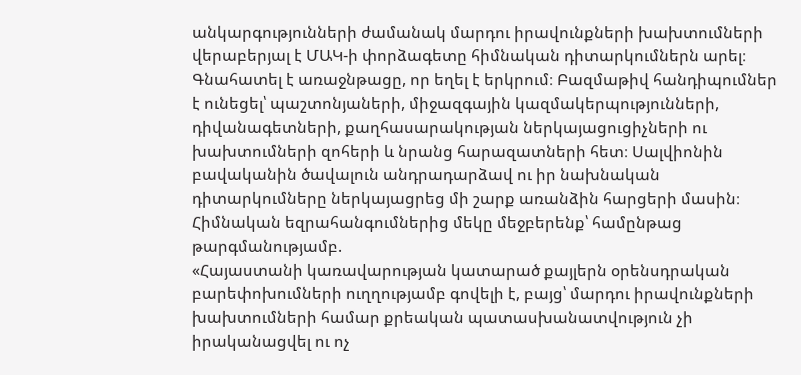անկարգությունների ժամանակ մարդու իրավունքների խախտումների վերաբերյալ է ՄԱԿ-ի փորձագետը հիմնական դիտարկումներն արել։ Գնահատել է առաջնթացը, որ եղել է երկրում։ Բազմաթիվ հանդիպումներ է ունեցել՝ պաշտոնյաների, միջազգային կազմակերպությունների, դիվանագետների, քաղհասարակության ներկայացուցիչների ու խախտումների զոհերի և նրանց հարազատների հետ։ Սալվիոնին բավականին ծավալուն անդրադարձավ ու իր նախնական դիտարկումները ներկայացրեց մի շարք առանձին հարցերի մասին։ Հիմնական եզրահանգումներից մեկը մեջբերենք՝ համընթաց թարգմանությամբ.
«Հայաստանի կառավարության կատարած քայլերն օրենսդրական բարեփոխումների ուղղությամբ գովելի է, բայց՝ մարդու իրավունքների խախտումների համար քրեական պատասխանատվություն չի իրականացվել ու ոչ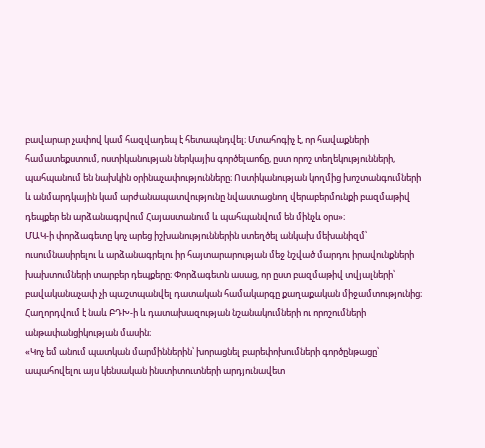բավարար չափով կամ հազվադեպ է հետապնդվել։ Մտահոգիչ է, որ հավաքների համատեքստում, ոստիկանության ներկայիս գործելաոճը, ըստ որոշ տեղեկությունների, պահպանում են նախկին օրինաչափությունները։ Ոստիկանության կողմից խոշտանգումների և անմարդկային կամ արժանապատվությունը նվաստացնող վերաբերմունքի բազմաթիվ դեպքեր են արձանագրվում Հայաստանում և պահպանվում են մինչև օրս»։
ՄԱԿ-ի փորձագետը կոչ արեց իշխանություններին ստեղծել անկախ մեխանիզմ՝ ուսումնասիրելու և արձանագրելու իր հայտարարության մեջ նշված մարդու իրավունքների խախտումների տարբեր դեպքերը։ Փորձագետն ասաց, որ ըստ բազմաթիվ տվյալների՝ բավականաչափ չի պաշտպանվել դատական համակարգը քաղաքական միջամտությունից։ Հաղորդվում է նաև ԲԴԽ-ի և դատախազության նշանակումների ու որոշումների անթափանցիկության մասին։
«Կոչ եմ անում պատկան մարմիններին՝ խորացնել բարեփոխումների գործընթացը՝ ապահովելու այս կենսական ինստիտուտների արդյունավետ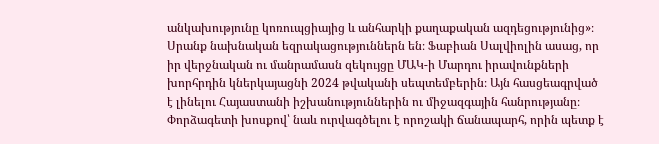անկախությունը կոռուպցիայից և անհարկի քաղաքական ազդեցությունից»։
Սրանք նախնական եզրակացություններն են։ Ֆաբիան Սալվիոլին ասաց, որ իր վերջնական ու մանրամասն զեկույցը ՄԱԿ-ի Մարդու իրավունքների խորհրդին կներկայացնի 2024 թվականի սեպտեմբերին։ Այն հասցեագրված է լինելու Հայաստանի իշխանություններին ու միջազգային հանրությանը։ Փորձագետի խոսքով՝ նաև ուրվագծելու է որոշակի ճանապարհ, որին պետք է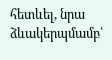հետևել, նրա ձևակերպմամբ՝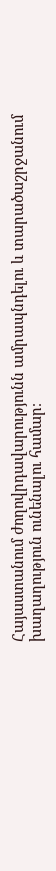Հայաստանում ժողովրդավարությունն ամրապնդելու և տարածաշրջանում խաղաղություն ունենալու համար։